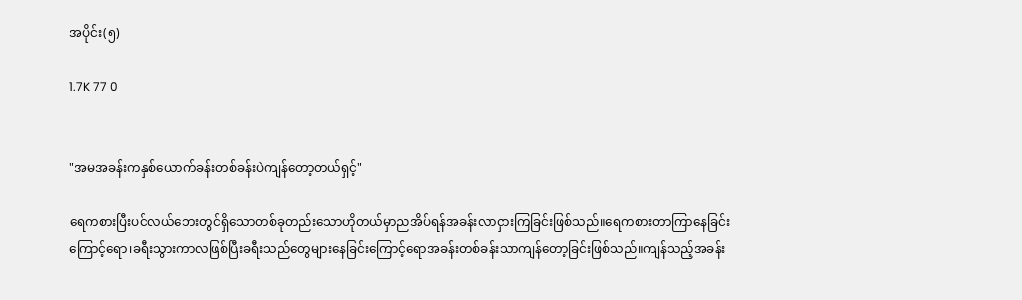အပိုင်း(၅)

1.7K 77 0


"အမအခန်းကနှစ်ယောက်ခန်းတစ်ခန်းပဲကျန်တော့တယ်ရှင့်"

ရေကစားပြီးပင်လယ်ဘေးတွင်ရှိသောတစ်ခုတည်းသောဟိုတယ်မှာညအိပ်ရန်အခန်းလာငှားကြခြင်းဖြစ်သည်။ရေကစားတာကြာနေခြင်းကြောင့်ရော၊ခရီးသွားကာလဖြစ်ပြီးခရီးသည်တွေများနေခြင်းကြောင့်ရောအခန်းတစ်ခန်းသာကျန်တော့ခြင်းဖြစ်သည်။ကျန်‌သည့်အခန်း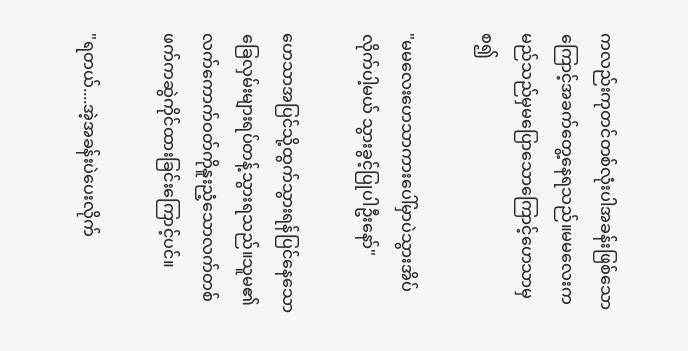ကလည်းကုတင်တစ်လုံးပါအခန်းဖြစ်သောကြောင့်အခက်တွေ့နေရသည်။မမလေးကမည်သည်မှမပြောသောကြောင့်ဟေသာမှစ၍

"မမလေးဟေသာကားပေါ်မှာပဲသွားအိပ်လိုက်ပါ့မယ် သွားခွင့်ပြုပါဦးနော်"

ဟေသာအပြင်သို့ထွက်သွားရန်ပြင်နေသောခြေလှမ်းများရပ်တန့်သွားရသည်။သူမ၏လက်ကောက်ဝတ်ကိုနူးညံ့သောလက်တစ်ဖက်ကဆွဲကိုင်ထားခြင်းကြောင့်ပင်။

"ရတယ်....အဲ့အခန်းပဲပေးလိုက်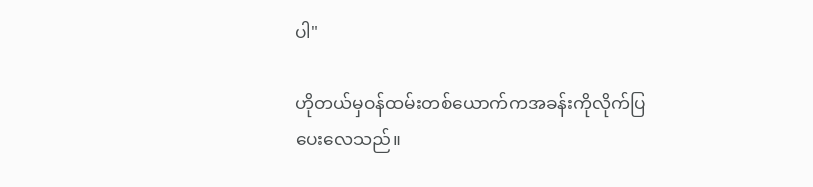ပါ"

ဟိုတယ်မှဝန်ထမ်းတစ်ယောက်က‌အခန်းကိုလိုက်ပြပေးလေသည်။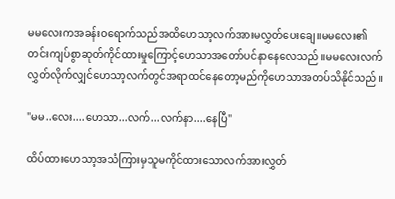မမလေးကအခန်းဝရောက်သည်အထိဟေသာ့လက်အားမလွှတ်ပေးချေ။‌မမလေး၏တင်းကျပ်စွာဆုတ်ကိုင်ထားမှုကြောင့်ဟေသာအတော်ပင်နာနေလေသည်။‌မမလေးလက်လွှတ်လိုက်လျှင်ဟေသာ့လက်တွင်အရာထင်နေတော့မည်ကိုဟေသာအတပ်သိနိုင်သည်။

"မမ..လေး....ဟေသာ...လက်...လက်နာ....နေပြီ"

ထိပ်ထားဟေသာ့အသံကြားမှသူမကိုင်ထားသောလက်အားလွှတ်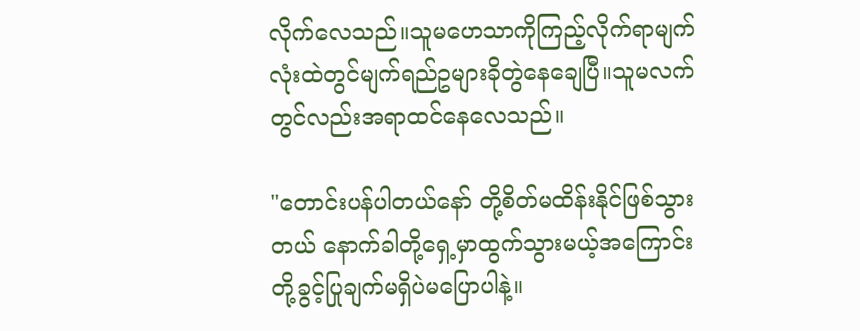လိုက်လေသည်။သူမဟေသာကိုကြည့်လိုက်ရာမျက်လုံးထဲတွင်မျက်ရည်ဥများခိုတွဲနေချေပြီ။သူမလက်တွင်လည်းအရာထင်နေလေသည်။

"တောင်းပန်ပါတယ်နော် တို့စိတ်မထိန်းနိုင်ဖြစ်သွားတယ် နောက်ခါတို့ရှေ့မှာထွက်သွားမယ့်အကြောင်းတို့ခွင့်ပြုချက်မရှိပဲမပြောပါနဲ့။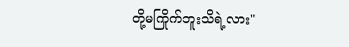တို့မကြိုက်ဘူးသိရဲ့လား"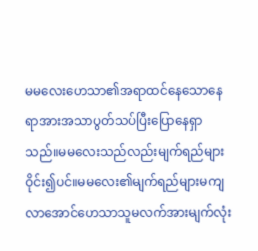မမလေးဟေသာ၏အရာထင်နေသောနေရာအားအသာပွတ်သပ်ပြီးပြောနေရှာသည်။မမလေးသည်လည်းမျက်ရည်များဝိုင်း၍ပင်။မမလေး၏မျက်ရည်များမကျလာအောင်ဟေသာသူမလက်အားမျက်လုံး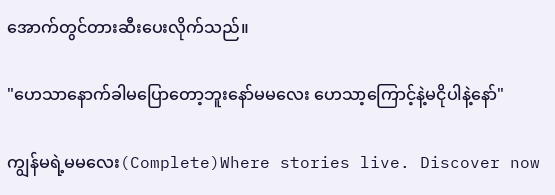အောက်တွင်တားဆီးပေးလိုက်သည်။

"ဟေသာနောက်ခါမပြောတော့ဘူးနော်မမလေး ဟေသာ့ကြောင့်နဲ့မငိုပါနဲ့နော်"

ကျွန်မရဲ့မမလေး(Complete)Where stories live. Discover now